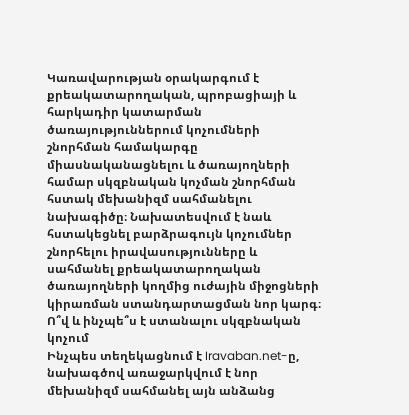Կառավարության օրակարգում է քրեակատարողական, պրոբացիայի և հարկադիր կատարման ծառայություններում կոչումների շնորհման համակարգը միասնականացնելու և ծառայողների համար սկզբնական կոչման շնորհման հստակ մեխանիզմ սահմանելու նախագիծը։ Նախատեսվում է նաև հստակեցնել բարձրագույն կոչումներ շնորհելու իրավասությունները և սահմանել քրեակատարողական ծառայողների կողմից ուժային միջոցների կիրառման ստանդարտացման նոր կարգ։
Ո՞վ և ինչպե՞ս է ստանալու սկզբնական կոչում
Ինչպես տեղեկացնում է Iravaban.net-ը, նախագծով առաջարկվում է նոր մեխանիզմ սահմանել այն անձանց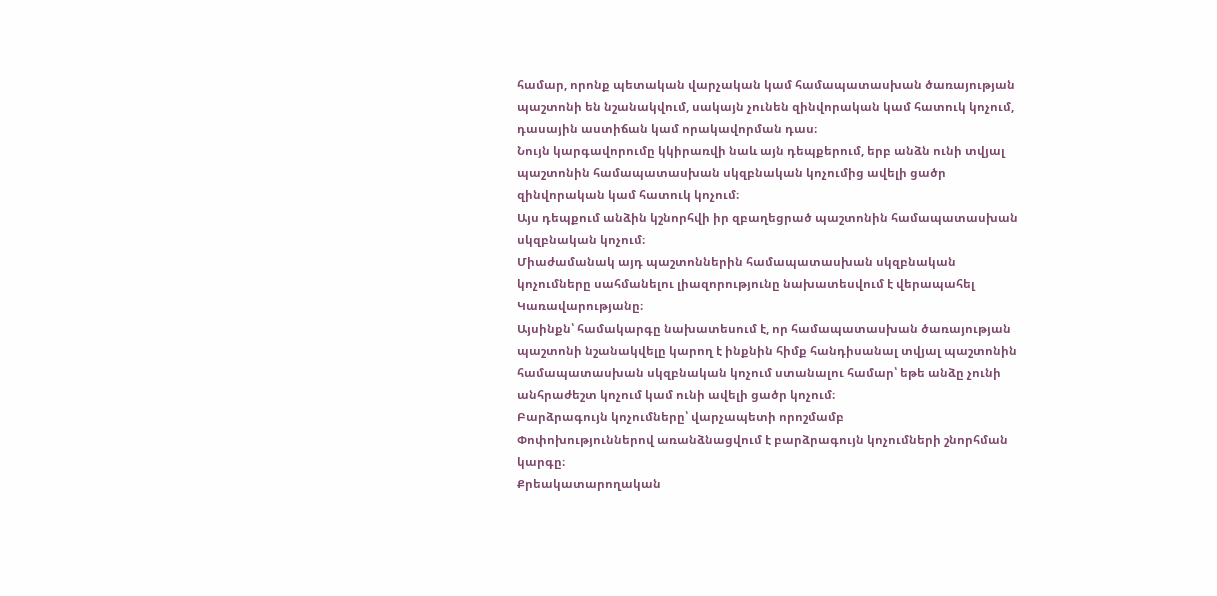համար, որոնք պետական վարչական կամ համապատասխան ծառայության պաշտոնի են նշանակվում, սակայն չունեն զինվորական կամ հատուկ կոչում, դասային աստիճան կամ որակավորման դաս։
Նույն կարգավորումը կկիրառվի նաև այն դեպքերում, երբ անձն ունի տվյալ պաշտոնին համապատասխան սկզբնական կոչումից ավելի ցածր զինվորական կամ հատուկ կոչում։
Այս դեպքում անձին կշնորհվի իր զբաղեցրած պաշտոնին համապատասխան սկզբնական կոչում։
Միաժամանակ այդ պաշտոններին համապատասխան սկզբնական կոչումները սահմանելու լիազորությունը նախատեսվում է վերապահել Կառավարությանը։
Այսինքն՝ համակարգը նախատեսում է, որ համապատասխան ծառայության պաշտոնի նշանակվելը կարող է ինքնին հիմք հանդիսանալ տվյալ պաշտոնին համապատասխան սկզբնական կոչում ստանալու համար՝ եթե անձը չունի անհրաժեշտ կոչում կամ ունի ավելի ցածր կոչում։
Բարձրագույն կոչումները՝ վարչապետի որոշմամբ
Փոփոխություններով առանձնացվում է բարձրագույն կոչումների շնորհման կարգը։
Քրեակատարողական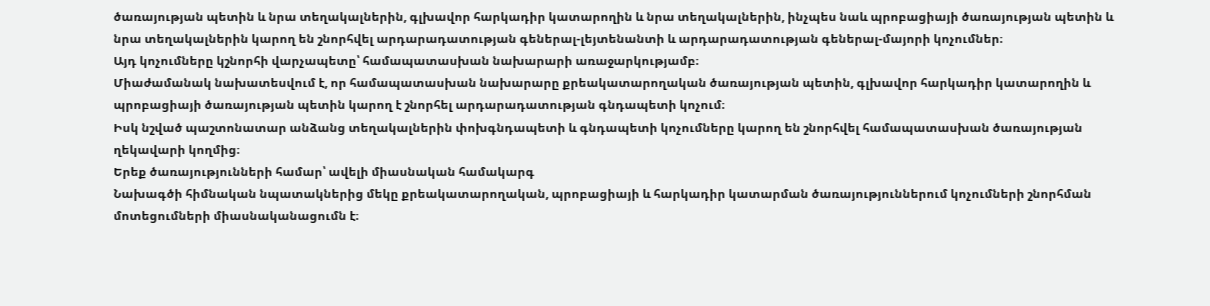ծառայության պետին և նրա տեղակալներին, գլխավոր հարկադիր կատարողին և նրա տեղակալներին, ինչպես նաև պրոբացիայի ծառայության պետին և նրա տեղակալներին կարող են շնորհվել արդարադատության գեներալ-լեյտենանտի և արդարադատության գեներալ-մայորի կոչումներ։
Այդ կոչումները կշնորհի վարչապետը՝ համապատասխան նախարարի առաջարկությամբ։
Միաժամանակ նախատեսվում է, որ համապատասխան նախարարը քրեակատարողական ծառայության պետին, գլխավոր հարկադիր կատարողին և պրոբացիայի ծառայության պետին կարող է շնորհել արդարադատության գնդապետի կոչում։
Իսկ նշված պաշտոնատար անձանց տեղակալներին փոխգնդապետի և գնդապետի կոչումները կարող են շնորհվել համապատասխան ծառայության ղեկավարի կողմից։
Երեք ծառայությունների համար՝ ավելի միասնական համակարգ
Նախագծի հիմնական նպատակներից մեկը քրեակատարողական, պրոբացիայի և հարկադիր կատարման ծառայություններում կոչումների շնորհման մոտեցումների միասնականացումն է։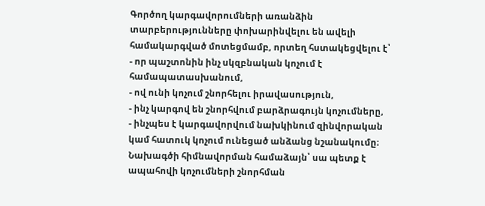Գործող կարգավորումների առանձին տարբերությունները փոխարինվելու են ավելի համակարգված մոտեցմամբ, որտեղ հստակեցվելու է՝
- որ պաշտոնին ինչ սկզբնական կոչում է համապատասխանում,
- ով ունի կոչում շնորհելու իրավասություն,
- ինչ կարգով են շնորհվում բարձրագույն կոչումները,
- ինչպես է կարգավորվում նախկինում զինվորական կամ հատուկ կոչում ունեցած անձանց նշանակումը։
Նախագծի հիմնավորման համաձայն՝ սա պետք է ապահովի կոչումների շնորհման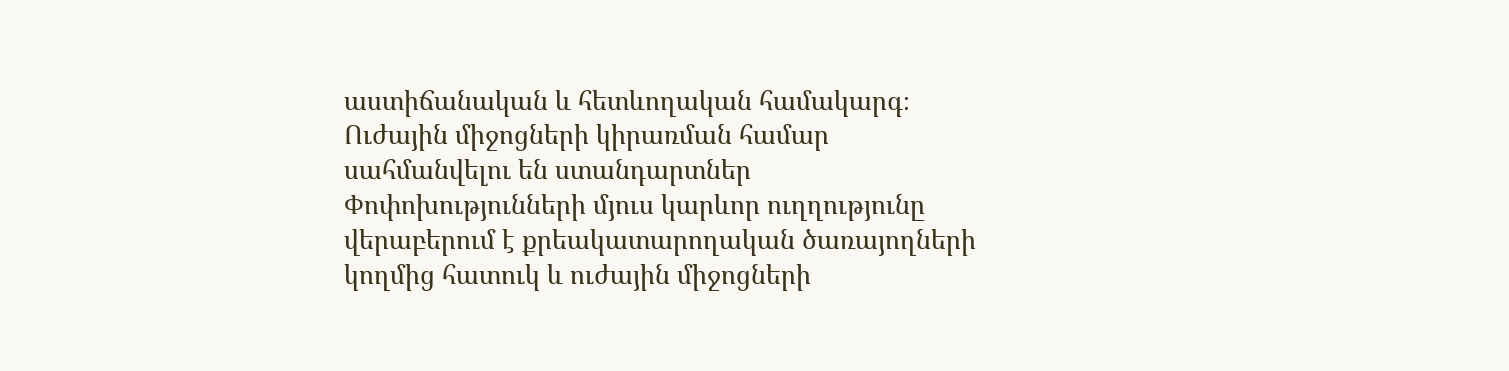աստիճանական և հետևողական համակարգ։
Ուժային միջոցների կիրառման համար սահմանվելու են ստանդարտներ
Փոփոխությունների մյուս կարևոր ուղղությունը վերաբերում է քրեակատարողական ծառայողների կողմից հատուկ և ուժային միջոցների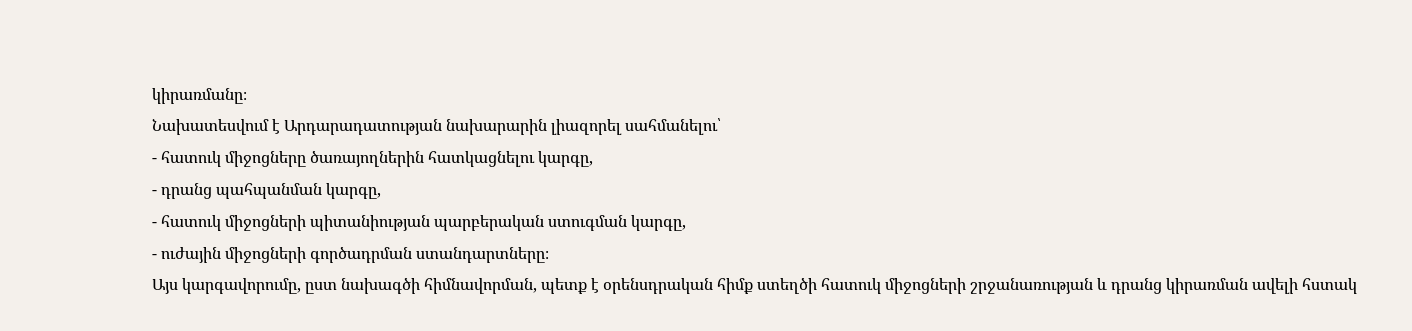կիրառմանը։
Նախատեսվում է Արդարադատության նախարարին լիազորել սահմանելու՝
- հատուկ միջոցները ծառայողներին հատկացնելու կարգը,
- դրանց պահպանման կարգը,
- հատուկ միջոցների պիտանիության պարբերական ստուգման կարգը,
- ուժային միջոցների գործադրման ստանդարտները։
Այս կարգավորումը, ըստ նախագծի հիմնավորման, պետք է օրենսդրական հիմք ստեղծի հատուկ միջոցների շրջանառության և դրանց կիրառման ավելի հստակ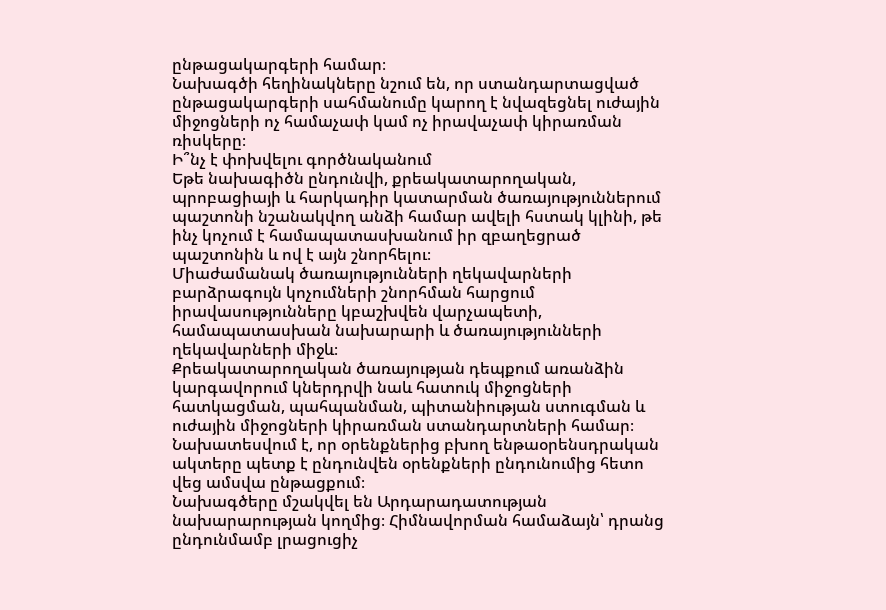ընթացակարգերի համար։
Նախագծի հեղինակները նշում են, որ ստանդարտացված ընթացակարգերի սահմանումը կարող է նվազեցնել ուժային միջոցների ոչ համաչափ կամ ոչ իրավաչափ կիրառման ռիսկերը։
Ի՞նչ է փոխվելու գործնականում
Եթե նախագիծն ընդունվի, քրեակատարողական, պրոբացիայի և հարկադիր կատարման ծառայություններում պաշտոնի նշանակվող անձի համար ավելի հստակ կլինի, թե ինչ կոչում է համապատասխանում իր զբաղեցրած պաշտոնին և ով է այն շնորհելու։
Միաժամանակ ծառայությունների ղեկավարների բարձրագույն կոչումների շնորհման հարցում իրավասությունները կբաշխվեն վարչապետի, համապատասխան նախարարի և ծառայությունների ղեկավարների միջև։
Քրեակատարողական ծառայության դեպքում առանձին կարգավորում կներդրվի նաև հատուկ միջոցների հատկացման, պահպանման, պիտանիության ստուգման և ուժային միջոցների կիրառման ստանդարտների համար։
Նախատեսվում է, որ օրենքներից բխող ենթաօրենսդրական ակտերը պետք է ընդունվեն օրենքների ընդունումից հետո վեց ամսվա ընթացքում։
Նախագծերը մշակվել են Արդարադատության նախարարության կողմից։ Հիմնավորման համաձայն՝ դրանց ընդունմամբ լրացուցիչ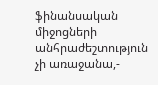ֆինանսական միջոցների անհրաժեշտություն չի առաջանա,-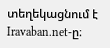տեղեկացնում է Iravaban.net-ը։